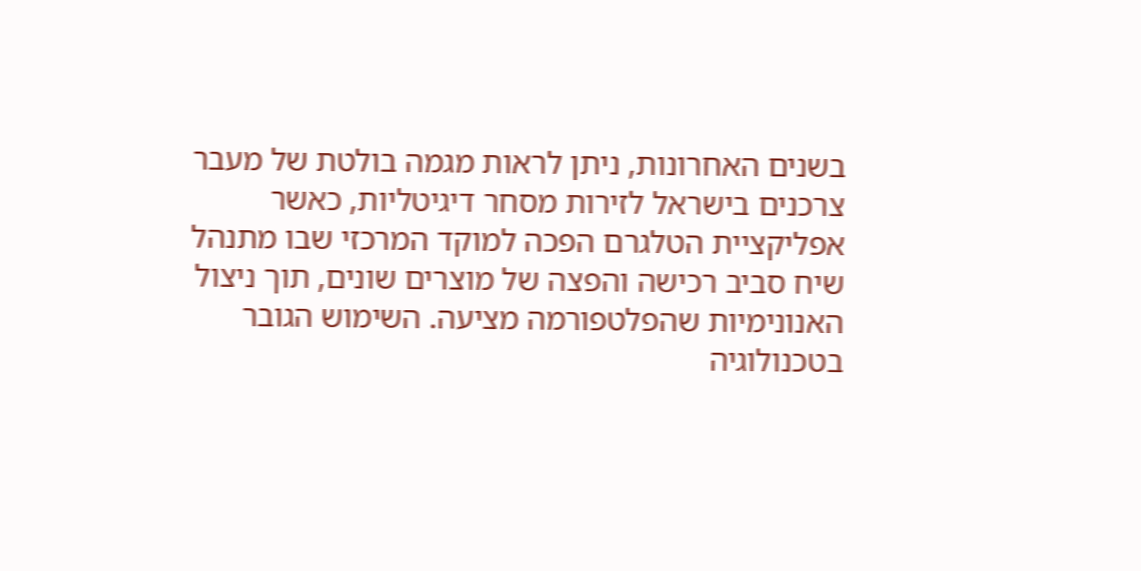בשנים האחרונות, ניתן לראות מגמה בולטת של מעבר צרכנים בישראל לזירות מסחר דיגיטליות, כאשר אפליקציית הטלגרם הפכה למוקד המרכזי שבו מתנהל שיח סביב רכישה והפצה של מוצרים שונים, תוך ניצול האנונימיות שהפלטפורמה מציעה. השימוש הגובר בטכנולוגיה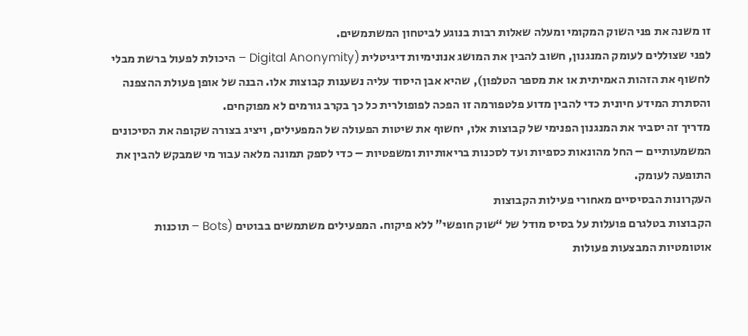זו משנה את פני השוק המקומי ומעלה שאלות רבות בנוגע לביטחון המשתמשים.
לפני שצוללים לעומק המנגנון, חשוב להבין את המושג אנונימיות דיגיטלית (Digital Anonymity – היכולת לפעול ברשת מבלי לחשוף את הזהות האמיתית או את מספר הטלפון), שהיא אבן היסוד עליה נשענות קבוצות אלו. הבנה של אופן פעולת ההצפנה והסתרת המידע חיונית כדי להבין מדוע פלטפורמה זו הפכה לפופולרית כל כך בקרב גורמים לא מפוקחים.
מדריך זה יסביר את המנגנון הפנימי של קבוצות אלו, יחשוף את שיטות הפעולה של המפעילים, ויציג בצורה שקופה את הסיכונים המשמעותיים – החל מהונאות כספיות ועד לסכנות בריאותיות ומשפטיות – כדי לספק תמונה מלאה עבור מי שמבקש להבין את התופעה לעומק.
העקרונות הבסיסיים מאחורי פעילות הקבוצות
הקבוצות בטלגרם פועלות על בסיס מודל של “שוק חופשי” ללא פיקוח. המפעילים משתמשים בבוטים (Bots – תוכנות אוטומטיות המבצעות פעולות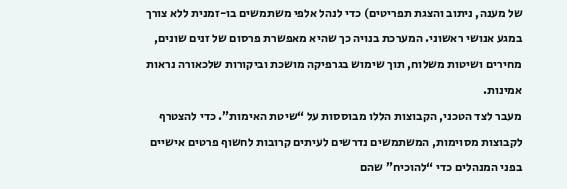של מענה, ניתוב והצגת תפריטים) כדי לנהל אלפי משתמשים בו-זמנית ללא צורך במגע אנושי ראשוני. המערכת בנויה כך שהיא מאפשרת פרסום של זנים שונים, מחירים ושיטות משלוח, תוך שימוש בגרפיקה מושכת וביקורות שלכאורה נראות אמינות.
מעבר לצד הטכני, הקבוצות הללו מבוססות על “שיטת האימות”. כדי להצטרף לקבוצות מסוימות, המשתמשים נדרשים לעיתים קרובות לחשוף פרטים אישיים בפני המנהלים כדי “להוכיח” שהם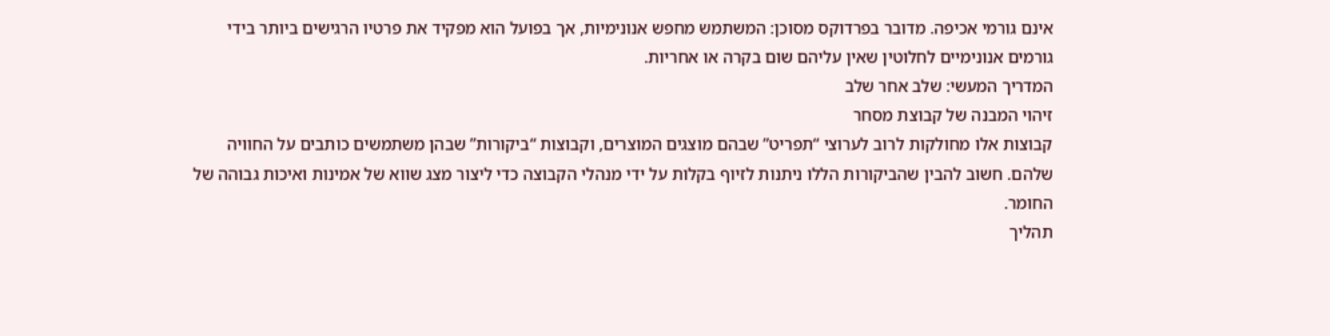אינם גורמי אכיפה. מדובר בפרדוקס מסוכן: המשתמש מחפש אנונימיות, אך בפועל הוא מפקיד את פרטיו הרגישים ביותר בידי גורמים אנונימיים לחלוטין שאין עליהם שום בקרה או אחריות.
המדריך המעשי: שלב אחר שלב
זיהוי המבנה של קבוצת מסחר
קבוצות אלו מחולקות לרוב לערוצי “תפריט” שבהם מוצגים המוצרים, וקבוצות “ביקורות” שבהן משתמשים כותבים על החוויה שלהם. חשוב להבין שהביקורות הללו ניתנות לזיוף בקלות על ידי מנהלי הקבוצה כדי ליצור מצג שווא של אמינות ואיכות גבוהה של החומר.
תהליך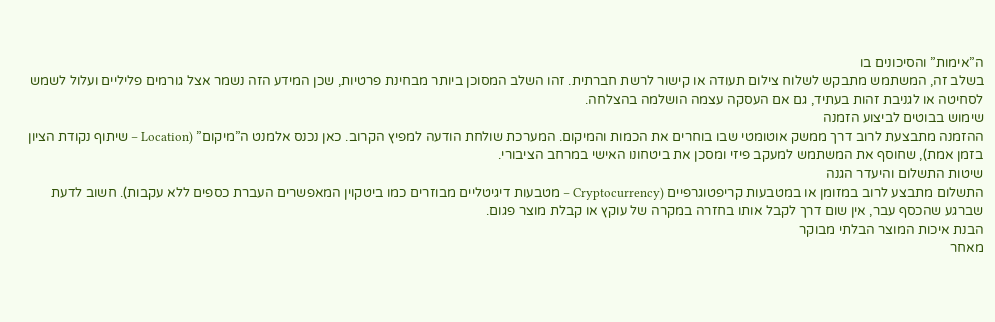ה”אימות” והסיכונים בו
בשלב זה, המשתמש מתבקש לשלוח צילום תעודה או קישור לרשת חברתית. זהו השלב המסוכן ביותר מבחינת פרטיות, שכן המידע הזה נשמר אצל גורמים פליליים ועלול לשמש לסחיטה או לגניבת זהות בעתיד, גם אם העסקה עצמה הושלמה בהצלחה.
שימוש בבוטים לביצוע הזמנה
ההזמנה מתבצעת לרוב דרך ממשק אוטומטי שבו בוחרים את הכמות והמיקום. המערכת שולחת הודעה למפיץ הקרוב. כאן נכנס אלמנט ה”מיקום” (Location – שיתוף נקודת הציון בזמן אמת), שחוסף את המשתמש למעקב פיזי ומסכן את ביטחונו האישי במרחב הציבורי.
שיטות התשלום והיעדר הגנה
התשלום מתבצע לרוב במזומן או במטבעות קריפטוגרפיים (Cryptocurrency – מטבעות דיגיטליים מבוזרים כמו ביטקוין המאפשרים העברת כספים ללא עקבות). חשוב לדעת שברגע שהכסף עבר, אין שום דרך לקבל אותו בחזרה במקרה של עוקץ או קבלת מוצר פגום.
הבנת איכות המוצר הבלתי מבוקר
מאחר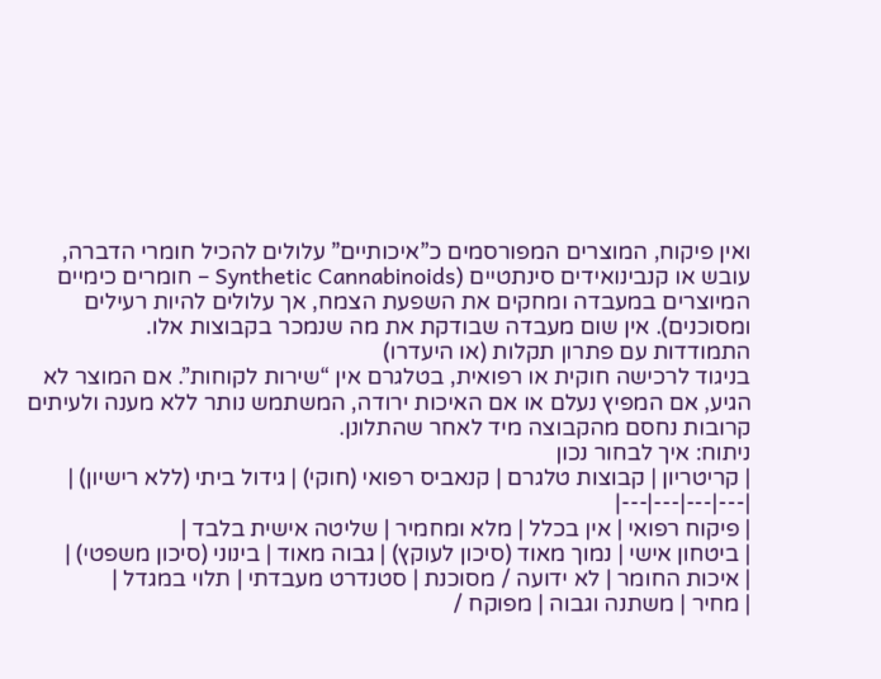ואין פיקוח, המוצרים המפורסמים כ”איכותיים” עלולים להכיל חומרי הדברה, עובש או קנבינואידים סינתטיים (Synthetic Cannabinoids – חומרים כימיים המיוצרים במעבדה ומחקים את השפעת הצמח, אך עלולים להיות רעילים ומסוכנים). אין שום מעבדה שבודקת את מה שנמכר בקבוצות אלו.
התמודדות עם פתרון תקלות (או היעדרו)
בניגוד לרכישה חוקית או רפואית, בטלגרם אין “שירות לקוחות”. אם המוצר לא הגיע, אם המפיץ נעלם או אם האיכות ירודה, המשתמש נותר ללא מענה ולעיתים קרובות נחסם מהקבוצה מיד לאחר שהתלונן.
ניתוח: איך לבחור נכון
| קריטריון | קבוצות טלגרם | קנאביס רפואי (חוקי) | גידול ביתי (ללא רישיון) |
|---|---|---|---|
| פיקוח רפואי | אין בכלל | מלא ומחמיר | שליטה אישית בלבד |
| ביטחון אישי | נמוך מאוד (סיכון לעוקץ) | גבוה מאוד | בינוני (סיכון משפטי) |
| איכות החומר | לא ידועה / מסוכנת | סטנדרט מעבדתי | תלוי במגדל |
| מחיר | משתנה וגבוה | מפוקח /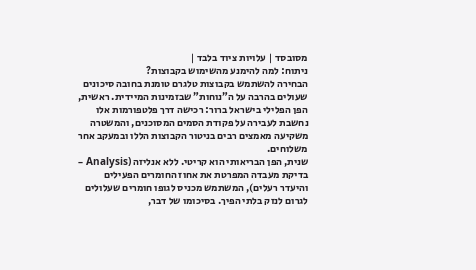מסובסד | עלויות ציוד בלבד |
ניתוח: למה להימנע מהשימוש בקבוצות?
הבחירה להשתמש בקבוצות טלגרם טומנת בחובה סיכונים שעולים בהרבה על ה”נוחות” שבזמינות המיידית. ראשית, הפן הפלילי בישראל ברור: רכישה דרך פלטפורמות אלו נחשבת לעבירה על פקודת הסמים המסוכנים, והמשטרה משקיעה מאמצים רבים בניטור הקבוצות הללו ובמעקב אחר משלוחים.
שנית, הפן הבריאותי הוא קריטי. ללא אנליזה (Analysis – בדיקת מעבדה המפרטת את אחוז החומרים הפעילים והיעדר רעלים), המשתמש מכניס לגופו חומרים שעלולים לגרום לנזק בלתי הפיך. בסיכומו של דבר,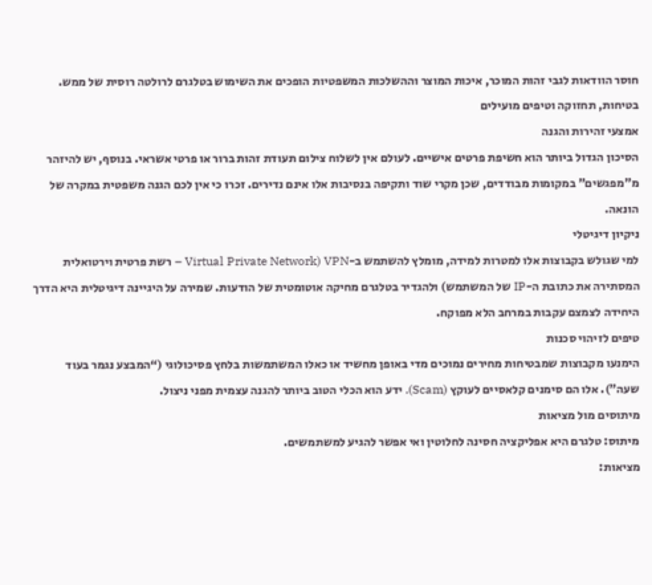חוסר הוודאות לגבי זהות המוכר, איכות המוצר וההשלכות המשפטיות הופכים את השימוש בטלגרם לרולטה רוסית של ממש.
בטיחות, תחזוקה וטיפים מועילים
אמצעי זהירות והגנה
הסיכון הגדול ביותר הוא חשיפת פרטים אישיים. לעולם אין לשלוח צילום תעודת זהות ברור או פרטי אשראי. בנוסף, יש להיזהר מ”מפגשים” במקומות מבודדים, שכן מקרי שוד ותקיפה בנסיבות אלו אינם נדירים. זכרו כי אין לכם הגנה משפטית במקרה של הונאה.
ניקיון דיגיטלי
למי שגולש בקבוצות אלו למטרות למידה, מומלץ להשתמש ב-VPN (Virtual Private Network – רשת פרטית וירטואלית המסתירה את כתובת ה-IP של המשתמש) ולהגדיר בטלגרם מחיקה אוטומטית של הודעות. שמירה על היגיינה דיגיטלית היא הדרך היחידה לצמצם עקבות במרחב הלא מפוקח.
טיפים לזיהוי סכנות
הימנעו מקבוצות שמבטיחות מחירים נמוכים מדי באופן מחשיד או כאלו המשתמשות בלחץ פסיכולוגי (“המבצע נגמר בעוד שעה”). אלו הם סימנים קלאסיים לעוקץ (Scam). ידע הוא הכלי הטוב ביותר להגנה עצמית מפני ניצול.
מיתוסים מול מציאות
מיתוס: טלגרם היא אפליקציה חסינה לחלוטין ואי אפשר להגיע למשתמשים.
מציאות: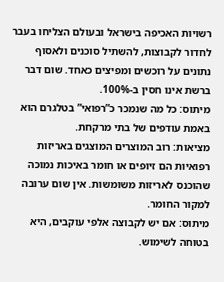רשויות האכיפה בישראל ובעולם הצליחו בעבר לחדור לקבוצות, להשתיל סוכנים ולאסוף נתונים על רוכשים ומפיצים כאחד. שום דבר ברשת אינו חסין ב-100%.
מיתוס: כל מה שנמכר כ”רפואי” בטלגרם הוא באמת עודפים של בתי מרקחת.
מציאות: רוב המוצרים המוצגים באריזות רפואיות הם זיופים או חומר באיכות נמוכה שהוכנס לאריזות משומשות. אין שום ערובה למקור החומר.
מיתוס: אם יש לקבוצה אלפי עוקבים, היא בטוחה לשימוש.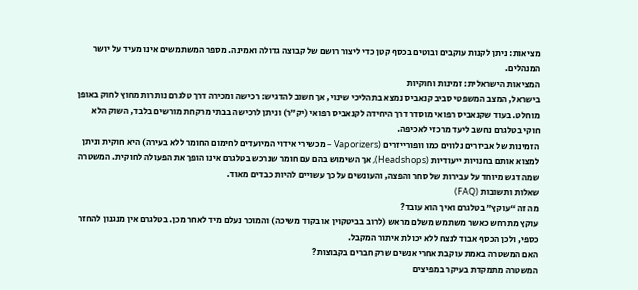מציאות: ניתן לקנות עוקבים ובוטים בכסף קטן כדי ליצור רושם של קבוצה גדולה ואמינה. מספר המשתמשים אינו מעיד על יושר המנהלים.
המציאות הישראלית: זמינות וחוקיות
בישראל, המצב המשפטי סביב קנאביס נמצא בתהליכי שינוי, אך חשוב להדגיש: רכישה ומכירה דרך טלגרם נותרות מחוץ לחוק באופן מוחלט. בעוד שקנאביס רפואי מוסדר דרך היחידה לקנאביס רפואי (יק”ר) וניתן לרכישה בבתי מרקחת מורשים בלבד, השוק הלא חוקי בטלגרם נחשב ליעד מרכזי לאכיפה.
הזמינות של אביזרים נלווים כמו וופורייזרים (Vaporizers – מכשירי אידוי המיועדים לחימום החומר ללא בעירה) היא חוקית וניתן למצוא אותם בחנויות ייעודיות (Headshops), אך השימוש בהם עם חומר שנרכש בטלגרם אינו הופך את הפעולה לחוקית. המשטרה שמה דגש מיוחד על עבירות של סחר והפצה, והעונשים על כך עשויים להיות כבדים מאוד.
שאלות ותשובות (FAQ)
מה זה “עוקץ” בטלגרם ואיך הוא עובד?
עוקץ מתרחש כאשר משתמש משלם מראש (לרוב בביטקוין או בקוד משיכה) והמוכר נעלם מיד לאחר מכן. בטלגרם אין מנגנון להחזר כספי, ולכן הכסף אבוד לנצח ללא יכולת איתור המקבל.
האם המשטרה באמת עוקבת אחרי אנשים שרק חברים בקבוצות?
המשטרה מתמקדת בעיקר במפיצים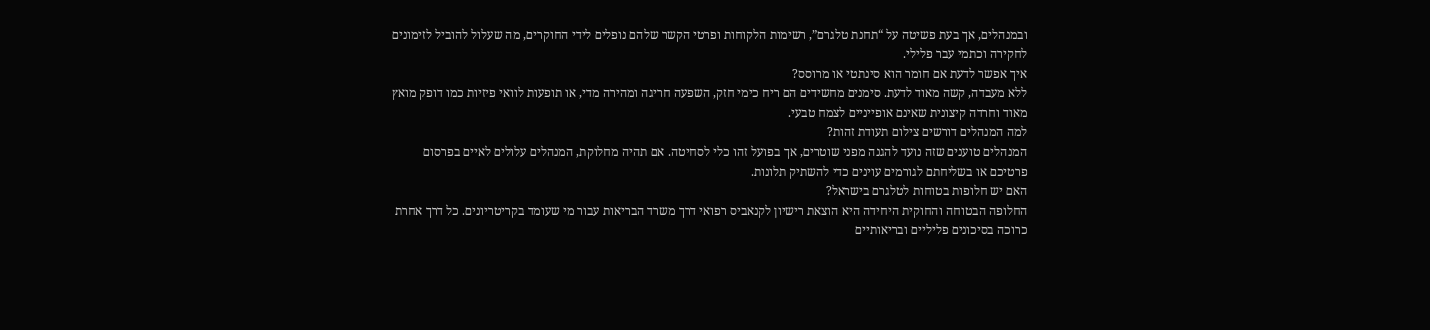ובמנהלים, אך בעת פשיטה על “תחנת טלגרם”, רשימות הלקוחות ופרטי הקשר שלהם נופלים לידי החוקרים, מה שעלול להוביל לזימונים לחקירה וכתמי עבר פלילי.
איך אפשר לדעת אם חומר הוא סינתטי או מרוסס?
ללא מעבדה, קשה מאוד לדעת. סימנים מחשידים הם ריח כימי חזק, השפעה חריגה ומהירה מדי, או תופעות לוואי פיזיות כמו דופק מואץ מאוד וחרדה קיצונית שאינם אופייניים לצמח טבעי.
למה המנהלים דורשים צילום תעודת זהות?
המנהלים טוענים שזה נועד להגנה מפני שוטרים, אך בפועל זהו כלי לסחיטה. אם תהיה מחלוקת, המנהלים עלולים לאיים בפרסום פרטיכם או בשליחתם לגורמים עוינים כדי להשתיק תלונות.
האם יש חלופות בטוחות לטלגרם בישראל?
החלופה הבטוחה והחוקית היחידה היא הוצאת רישיון לקנאביס רפואי דרך משרד הבריאות עבור מי שעומד בקריטריונים. כל דרך אחרת כרוכה בסיכונים פליליים ובריאותיים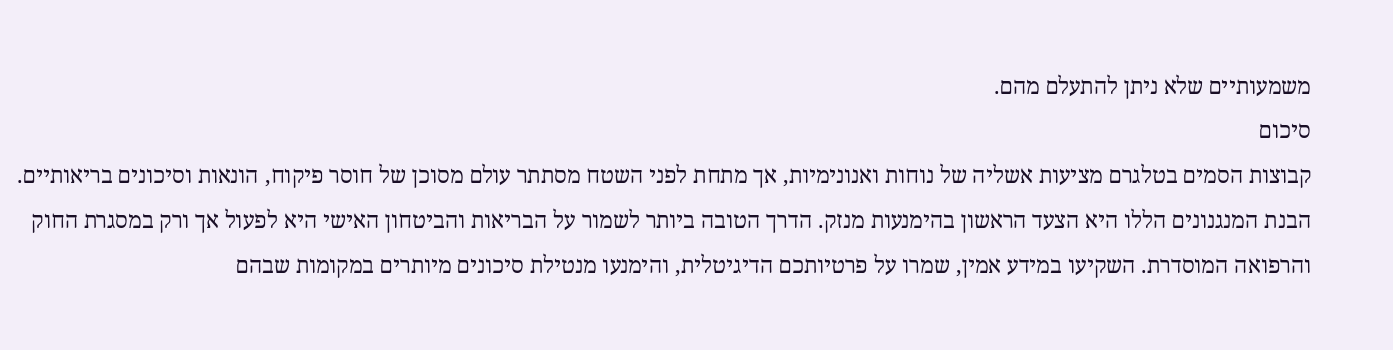משמעותיים שלא ניתן להתעלם מהם.
סיכום
קבוצות הסמים בטלגרם מציעות אשליה של נוחות ואנונימיות, אך מתחת לפני השטח מסתתר עולם מסוכן של חוסר פיקוח, הונאות וסיכונים בריאותיים. הבנת המנגנונים הללו היא הצעד הראשון בהימנעות מנזק. הדרך הטובה ביותר לשמור על הבריאות והביטחון האישי היא לפעול אך ורק במסגרת החוק והרפואה המוסדרת. השקיעו במידע אמין, שמרו על פרטיותכם הדיגיטלית, והימנעו מנטילת סיכונים מיותרים במקומות שבהם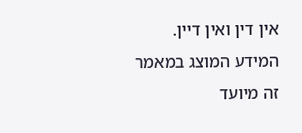אין דין ואין דיין.
המידע המוצג במאמר זה מיועד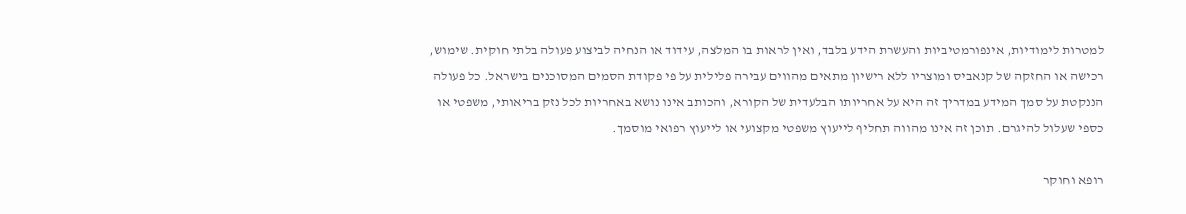למטרות לימודיות, אינפורמטיביות והעשרת הידע בלבד, ואין לראות בו המלצה, עידוד או הנחיה לביצוע פעולה בלתי חוקית. שימוש, רכישה או החזקה של קנאביס ומוצריו ללא רישיון מתאים מהווים עבירה פלילית על פי פקודת הסמים המסוכנים בישראל. כל פעולה הננקטת על סמך המידע במדריך זה היא על אחריותו הבלעדית של הקורא, והכותב אינו נושא באחריות לכל נזק בריאותי, משפטי או כספי שעלול להיגרם. תוכן זה אינו מהווה תחליף לייעוץ משפטי מקצועי או לייעוץ רפואי מוסמך.

רופא וחוקר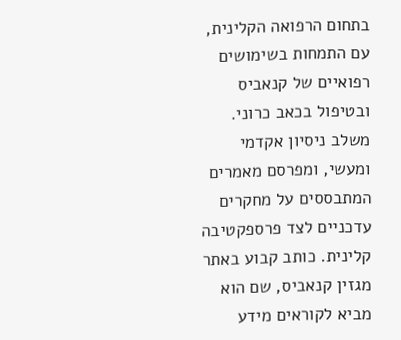בתחום הרפואה הקלינית, עם התמחות בשימושים רפואיים של קנאביס ובטיפול בכאב כרוני. משלב ניסיון אקדמי ומעשי, ומפרסם מאמרים המתבססים על מחקרים עדכניים לצד פרספקטיבה קלינית. כותב קבוע באתר מגזין קנאביס, שם הוא מביא לקוראים מידע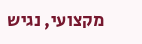מקצועי, נגיש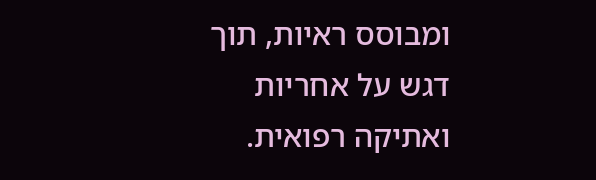ומבוסס ראיות, תוך דגש על אחריות ואתיקה רפואית.